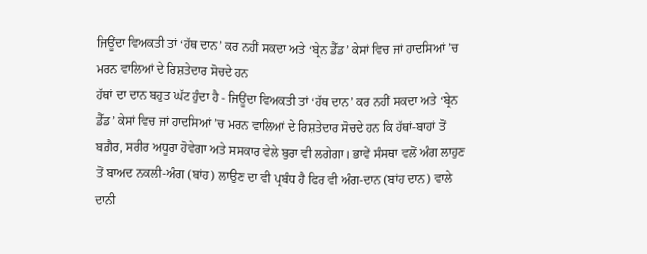ਜਿਊਂਦਾ ਵਿਅਕਤੀ ਤਾਂ ‘ਹੱਥ ਦਾਨ’ ਕਰ ਨਹੀਂ ਸਕਦਾ ਅਤੇ ‘ਬ੍ਰੇਨ ਡੈੱਡ’ ਕੇਸਾਂ ਵਿਚ ਜਾਂ ਹਾਦਸਿਆਂ ’ਚ ਮਰਨ ਵਾਲਿਆਂ ਦੇ ਰਿਸ਼ਤੇਦਾਰ ਸੋਚਦੇ ਹਨ
ਹੱਥਾਂ ਦਾ ਦਾਨ ਬਹੁਤ ਘੱਟ ਹੁੰਦਾ ਹੈ - ਜਿਊਂਦਾ ਵਿਅਕਤੀ ਤਾਂ ‘ਹੱਥ ਦਾਨ’ ਕਰ ਨਹੀਂ ਸਕਦਾ ਅਤੇ ‘ਬ੍ਰੇਨ ਡੈੱਡ’ ਕੇਸਾਂ ਵਿਚ ਜਾਂ ਹਾਦਸਿਆਂ ’ਚ ਮਰਨ ਵਾਲਿਆਂ ਦੇ ਰਿਸ਼ਤੇਦਾਰ ਸੋਚਦੇ ਹਨ ਕਿ ਹੱਥਾਂ-ਬਾਹਾਂ ਤੋਂ ਬਗ਼ੈਰ, ਸਰੀਰ ਅਧੂਰਾ ਹੋਵੇਗਾ ਅਤੇ ਸਸਕਾਰ ਵੇਲੇ ਬੁਰਾ ਵੀ ਲਗੇਗਾ। ਭਾਵੇਂ ਸੰਸਥਾ ਵਲੋਂ ਅੰਗ ਲਾਹੁਣ ਤੋਂ ਬਾਅਦ ਨਕਲੀ-ਅੰਗ (ਬਾਂਹ) ਲਾਉਣ ਦਾ ਵੀ ਪ੍ਰਬੰਧ ਹੈ ਫਿਰ ਵੀ ਅੰਗ-ਦਾਨ (ਬਾਂਹ ਦਾਨ) ਵਾਲੇ ਦਾਨੀ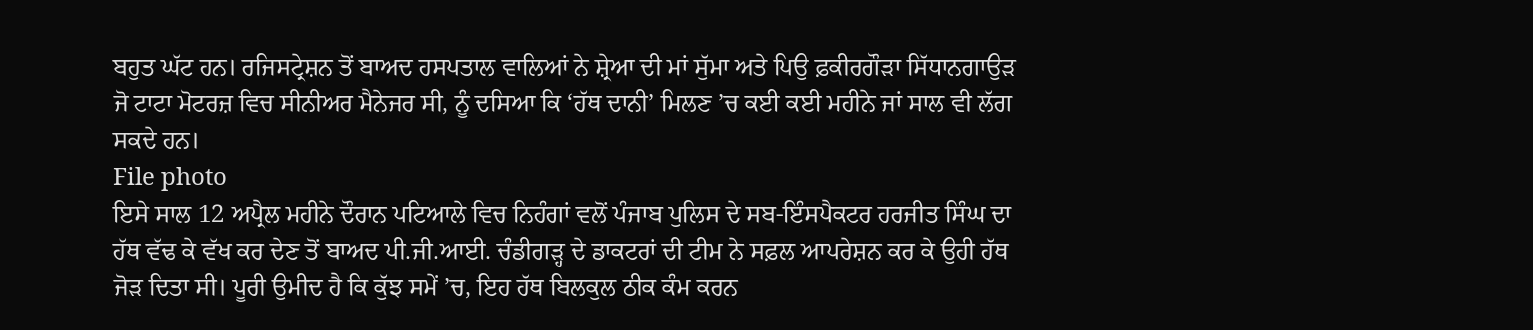ਬਹੁਤ ਘੱਟ ਹਨ। ਰਜਿਸਟ੍ਰੇਸ਼ਨ ਤੋਂ ਬਾਅਦ ਹਸਪਤਾਲ ਵਾਲਿਆਂ ਨੇ ਸ਼੍ਰੇਆ ਦੀ ਮਾਂ ਸੁੱਮਾ ਅਤੇ ਪਿਉ ਫ਼ਕੀਰਗੌੜਾ ਸਿੱਧਾਨਗਾਉੜ ਜੋ ਟਾਟਾ ਮੋਟਰਜ਼ ਵਿਚ ਸੀਨੀਅਰ ਮੈਨੇਜਰ ਸੀ, ਨੂੰ ਦਸਿਆ ਕਿ ‘ਹੱਥ ਦਾਨੀ’ ਮਿਲਣ ’ਚ ਕਈ ਕਈ ਮਹੀਨੇ ਜਾਂ ਸਾਲ ਵੀ ਲੱਗ ਸਕਦੇ ਹਨ।
File photo
ਇਸੇ ਸਾਲ 12 ਅਪ੍ਰੈਲ ਮਹੀਨੇ ਦੌਰਾਨ ਪਟਿਆਲੇ ਵਿਚ ਨਿਹੰਗਾਂ ਵਲੋਂ ਪੰਜਾਬ ਪੁਲਿਸ ਦੇ ਸਬ-ਇੰਸਪੈਕਟਰ ਹਰਜੀਤ ਸਿੰਘ ਦਾ ਹੱਥ ਵੱਢ ਕੇ ਵੱਖ ਕਰ ਦੇਣ ਤੋਂ ਬਾਅਦ ਪੀ.ਜੀ.ਆਈ. ਚੰਡੀਗੜ੍ਹ ਦੇ ਡਾਕਟਰਾਂ ਦੀ ਟੀਮ ਨੇ ਸਫ਼ਲ ਆਪਰੇਸ਼ਨ ਕਰ ਕੇ ਉਹੀ ਹੱਥ ਜੋੜ ਦਿਤਾ ਸੀ। ਪੂਰੀ ਉਮੀਦ ਹੈ ਕਿ ਕੁੱਝ ਸਮੇਂ ’ਚ, ਇਹ ਹੱਥ ਬਿਲਕੁਲ ਠੀਕ ਕੰਮ ਕਰਨ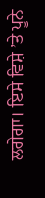ਲਗੇਗਾ। ਇਸੇ ਵਿਸ਼ੇ ’ਤੇ ਪੂਨੇ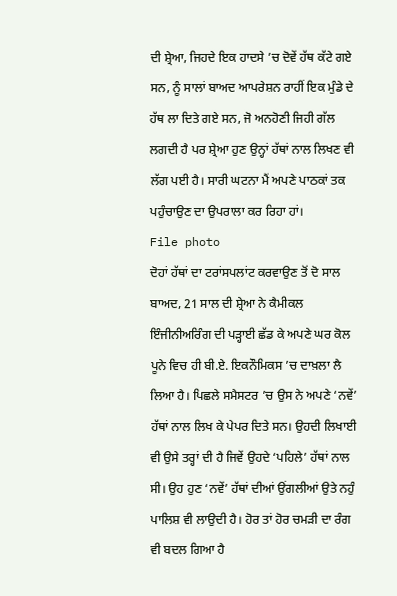ਦੀ ਸ਼੍ਰੇਆ, ਜਿਹਦੇ ਇਕ ਹਾਦਸੇ ’ਚ ਦੋਵੇਂ ਹੱਥ ਕੱਟੇ ਗਏ ਸਨ, ਨੂੰ ਸਾਲਾਂ ਬਾਅਦ ਆਪਰੇਸ਼ਨ ਰਾਹੀਂ ਇਕ ਮੁੰਡੇ ਦੇ ਹੱਥ ਲਾ ਦਿਤੇ ਗਏ ਸਨ, ਜੋ ਅਨਹੋਣੀ ਜਿਹੀ ਗੱਲ ਲਗਦੀ ਹੈ ਪਰ ਸ਼੍ਰੇਆ ਹੁਣ ਉਨ੍ਹਾਂ ਹੱਥਾਂ ਨਾਲ ਲਿਖਣ ਵੀ ਲੱਗ ਪਈ ਹੈ। ਸਾਰੀ ਘਟਨਾ ਮੈਂ ਅਪਣੇ ਪਾਠਕਾਂ ਤਕ ਪਹੁੰਚਾਉਣ ਦਾ ਉਪਰਾਲਾ ਕਰ ਰਿਹਾ ਹਾਂ।
File photo
ਦੋਹਾਂ ਹੱਥਾਂ ਦਾ ਟਰਾਂਸਪਲਾਂਟ ਕਰਵਾਉਣ ਤੋਂ ਦੋ ਸਾਲ ਬਾਅਦ, 21 ਸਾਲ ਦੀ ਸ਼੍ਰੇਆ ਨੇ ਕੈਮੀਕਲ ਇੰਜੀਨੀਅਰਿੰਗ ਦੀ ਪੜ੍ਹਾਈ ਛੱਡ ਕੇ ਅਪਣੇ ਘਰ ਕੋਲ ਪੂਨੇ ਵਿਚ ਹੀ ਬੀ.ਏ. ਇਕਨੌਮਿਕਸ ’ਚ ਦਾਖ਼ਲਾ ਲੈ ਲਿਆ ਹੈ। ਪਿਛਲੇ ਸਮੈਸਟਰ ’ਚ ਉਸ ਨੇ ਅਪਣੇ ‘ਨਵੇਂ’ ਹੱਥਾਂ ਨਾਲ ਲਿਖ ਕੇ ਪੇਪਰ ਦਿਤੇ ਸਨ। ਉਹਦੀ ਲਿਖਾਈ ਵੀ ਉਸੇ ਤਰ੍ਹਾਂ ਦੀ ਹੈ ਜਿਵੇਂ ਉਹਦੇ ‘ਪਹਿਲੇ’ ਹੱਥਾਂ ਨਾਲ ਸੀ। ਉਹ ਹੁਣ ‘ਨਵੇਂ’ ਹੱਥਾਂ ਦੀਆਂ ਉਂਗਲੀਆਂ ਉਤੇ ਨਹੁੰ ਪਾਲਿਸ਼ ਵੀ ਲਾਉਦੀ ਹੈ। ਹੋਰ ਤਾਂ ਹੋਰ ਚਮੜੀ ਦਾ ਰੰਗ ਵੀ ਬਦਲ ਗਿਆ ਹੈ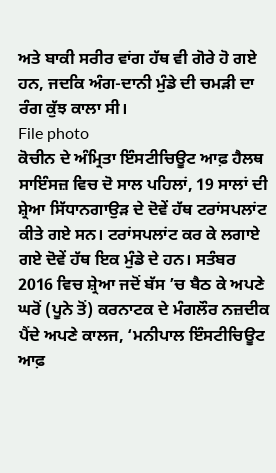ਅਤੇ ਬਾਕੀ ਸਰੀਰ ਵਾਂਗ ਹੱਥ ਵੀ ਗੋਰੇ ਹੋ ਗਏ ਹਨ, ਜਦਕਿ ਅੰਗ-ਦਾਨੀ ਮੁੰਡੇ ਦੀ ਚਮੜੀ ਦਾ ਰੰਗ ਕੁੱਝ ਕਾਲਾ ਸੀ।
File photo
ਕੋਚੀਨ ਦੇ ਅੰਮ੍ਰਿਤਾ ਇੰਸਟੀਚਿਊਟ ਆਫ਼ ਹੈਲਥ ਸਾਇੰਸਜ਼ ਵਿਚ ਦੋ ਸਾਲ ਪਹਿਲਾਂ, 19 ਸਾਲਾਂ ਦੀ ਸ਼੍ਰੇਆ ਸਿੱਧਾਨਗਾਉੜ ਦੇ ਦੋਵੇਂ ਹੱਥ ਟਰਾਂਸਪਲਾਂਟ ਕੀਤੇ ਗਏ ਸਨ। ਟਰਾਂਸਪਲਾਂਟ ਕਰ ਕੇ ਲਗਾਏ ਗਏ ਦੋਵੇਂ ਹੱਥ ਇਕ ਮੁੰਡੇ ਦੇ ਹਨ। ਸਤੰਬਰ 2016 ਵਿਚ ਸ਼੍ਰੇਆ ਜਦੋਂ ਬੱਸ ’ਚ ਬੈਠ ਕੇ ਅਪਣੇ ਘਰੋਂ (ਪੂਨੇ ਤੋਂ) ਕਰਨਾਟਕ ਦੇ ਮੰਗਲੌਰ ਨਜ਼ਦੀਕ ਪੈਂਦੇ ਅਪਣੇ ਕਾਲਜ, ‘ਮਨੀਪਾਲ ਇੰਸਟੀਚਿਊਟ ਆਫ਼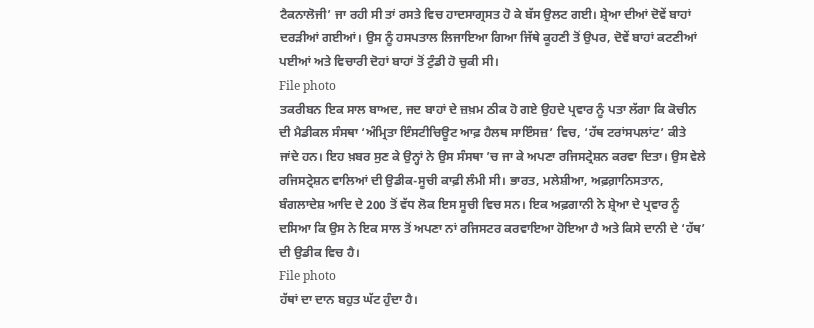ਟੈਕਨਾਲੋਜੀ’ ਜਾ ਰਹੀ ਸੀ ਤਾਂ ਰਸਤੇ ਵਿਚ ਹਾਦਸਾਗ੍ਰਸਤ ਹੋ ਕੇ ਬੱਸ ਉਲਟ ਗਈ। ਸ਼੍ਰੇਆ ਦੀਆਂ ਦੋਵੇਂ ਬਾਹਾਂ ਦਰੜੀਆਂ ਗਈਆਂ। ਉਸ ਨੂੰ ਹਸਪਤਾਲ ਲਿਜਾਇਆ ਗਿਆ ਜਿੱਥੇ ਕੂਹਣੀ ਤੋਂ ਉਪਰ, ਦੋਵੇਂ ਬਾਹਾਂ ਕਟਣੀਆਂ ਪਈਆਂ ਅਤੇ ਵਿਚਾਰੀ ਦੋਹਾਂ ਬਾਹਾਂ ਤੋਂ ਟੁੰਡੀ ਹੋ ਚੁਕੀ ਸੀ।
File photo
ਤਕਰੀਬਨ ਇਕ ਸਾਲ ਬਾਅਦ, ਜਦ ਬਾਹਾਂ ਦੇ ਜ਼ਖ਼ਮ ਠੀਕ ਹੋ ਗਏ ਉਹਦੇ ਪ੍ਰਵਾਰ ਨੂੰ ਪਤਾ ਲੱਗਾ ਕਿ ਕੋਚੀਨ ਦੀ ਮੈਡੀਕਲ ਸੰਸਥਾ ‘ਅੰਮ੍ਰਿਤਾ ਇੰਸਟੀਚਿਊਟ ਆਫ਼ ਹੈਲਥ ਸਾਇੰਸਜ਼’ ਵਿਚ, ‘ਹੱਥ ਟਰਾਂਸਪਲਾਂਟ’ ਕੀਤੇ ਜਾਂਦੇ ਹਨ। ਇਹ ਖ਼ਬਰ ਸੁਣ ਕੇ ਉਨ੍ਹਾਂ ਨੇ ਉਸ ਸੰਸਥਾ ’ਚ ਜਾ ਕੇ ਅਪਣਾ ਰਜਿਸਟ੍ਰੇਸ਼ਨ ਕਰਵਾ ਦਿਤਾ। ਉਸ ਵੇਲੇ ਰਜਿਸਟ੍ਰੇਸ਼ਨ ਵਾਲਿਆਂ ਦੀ ਉਡੀਕ-ਸੂਚੀ ਕਾਫ਼ੀ ਲੰਮੀ ਸੀ। ਭਾਰਤ, ਮਲੇਸ਼ੀਆ, ਅਫ਼ਗ਼ਾਨਿਸਤਾਨ, ਬੰਗਲਾਦੇਸ਼ ਆਦਿ ਦੇ 200 ਤੋਂ ਵੱਧ ਲੋਕ ਇਸ ਸੂਚੀ ਵਿਚ ਸਨ। ਇਕ ਅਫ਼ਗਾਨੀ ਨੇ ਸ਼੍ਰੇਆ ਦੇ ਪ੍ਰਵਾਰ ਨੂੰ ਦਸਿਆ ਕਿ ਉਸ ਨੇ ਇਕ ਸਾਲ ਤੋਂ ਅਪਣਾ ਨਾਂ ਰਜਿਸਟਰ ਕਰਵਾਇਆ ਹੋਇਆ ਹੈ ਅਤੇ ਕਿਸੇ ਦਾਨੀ ਦੇ ‘ਹੱਥ’ ਦੀ ਉਡੀਕ ਵਿਚ ਹੈ।
File photo
ਹੱਥਾਂ ਦਾ ਦਾਨ ਬਹੁਤ ਘੱਟ ਹੁੰਦਾ ਹੈ।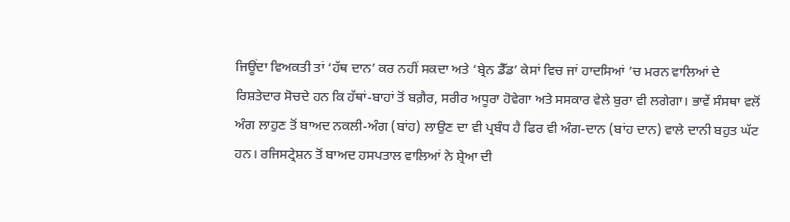ਜਿਊਂਦਾ ਵਿਅਕਤੀ ਤਾਂ ‘ਹੱਥ ਦਾਨ’ ਕਰ ਨਹੀਂ ਸਕਦਾ ਅਤੇ ‘ਬ੍ਰੇਨ ਡੈੱਡ’ ਕੇਸਾਂ ਵਿਚ ਜਾਂ ਹਾਦਸਿਆਂ ’ਚ ਮਰਨ ਵਾਲਿਆਂ ਦੇ ਰਿਸ਼ਤੇਦਾਰ ਸੋਚਦੇ ਹਨ ਕਿ ਹੱਥਾਂ-ਬਾਹਾਂ ਤੋਂ ਬਗ਼ੈਰ, ਸਰੀਰ ਅਧੂਰਾ ਹੋਵੇਗਾ ਅਤੇ ਸਸਕਾਰ ਵੇਲੇ ਬੁਰਾ ਵੀ ਲਗੇਗਾ। ਭਾਵੇਂ ਸੰਸਥਾ ਵਲੋਂ ਅੰਗ ਲਾਹੁਣ ਤੋਂ ਬਾਅਦ ਨਕਲੀ-ਅੰਗ (ਬਾਂਹ) ਲਾਉਣ ਦਾ ਵੀ ਪ੍ਰਬੰਧ ਹੈ ਫਿਰ ਵੀ ਅੰਗ-ਦਾਨ (ਬਾਂਹ ਦਾਨ) ਵਾਲੇ ਦਾਨੀ ਬਹੁਤ ਘੱਟ ਹਨ। ਰਜਿਸਟ੍ਰੇਸ਼ਨ ਤੋਂ ਬਾਅਦ ਹਸਪਤਾਲ ਵਾਲਿਆਂ ਨੇ ਸ਼੍ਰੇਆ ਦੀ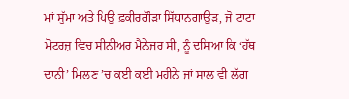ਮਾਂ ਸੁੱਮਾ ਅਤੇ ਪਿਉ ਫ਼ਕੀਰਗੌੜਾ ਸਿੱਧਾਨਗਾਉੜ, ਜੋ ਟਾਟਾ ਮੋਟਰਜ਼ ਵਿਚ ਸੀਨੀਅਰ ਮੈਨੇਜਰ ਸੀ, ਨੂੰ ਦਸਿਆ ਕਿ ‘ਹੱਥ ਦਾਨੀ’ ਮਿਲਣ ’ਚ ਕਈ ਕਈ ਮਹੀਨੇ ਜਾਂ ਸਾਲ ਵੀ ਲੱਗ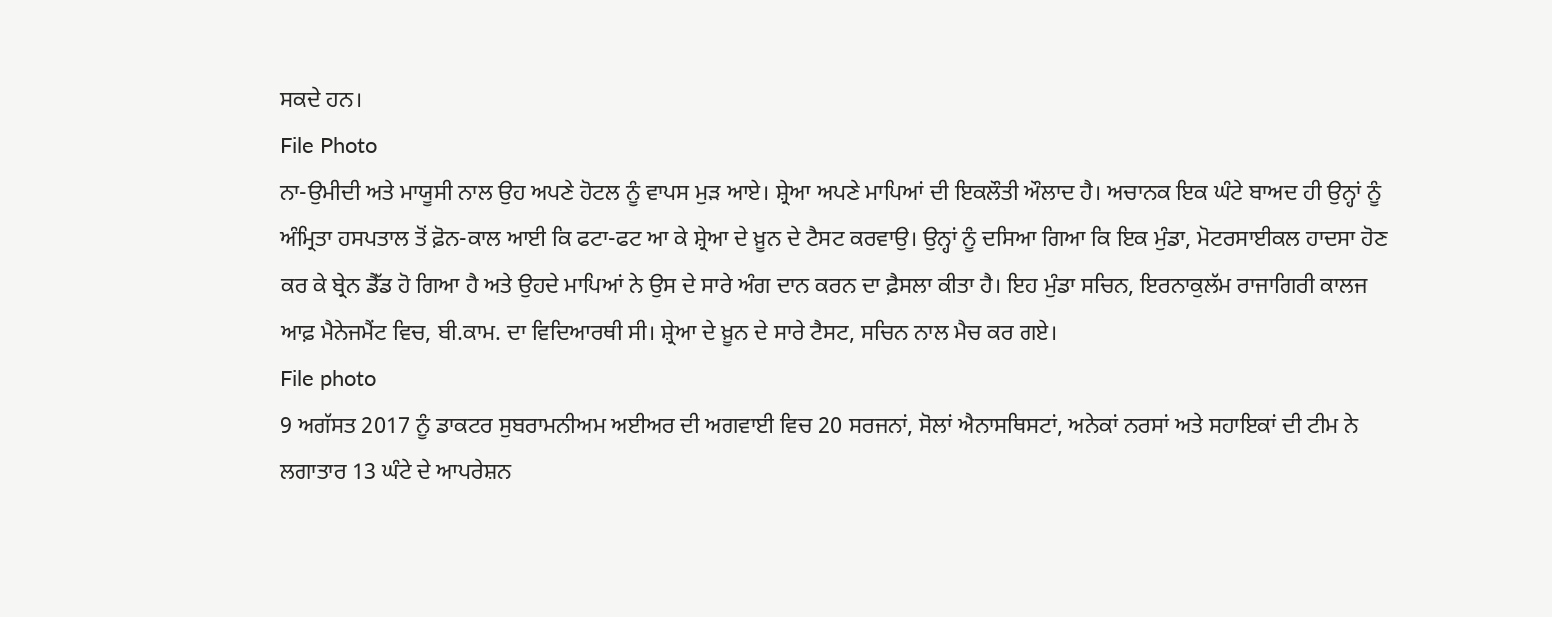ਸਕਦੇ ਹਨ।
File Photo
ਨਾ-ਉਮੀਦੀ ਅਤੇ ਮਾਯੂਸੀ ਨਾਲ ਉਹ ਅਪਣੇ ਹੋਟਲ ਨੂੰ ਵਾਪਸ ਮੁੜ ਆਏ। ਸ਼੍ਰੇਆ ਅਪਣੇ ਮਾਪਿਆਂ ਦੀ ਇਕਲੌਤੀ ਔਲਾਦ ਹੈ। ਅਚਾਨਕ ਇਕ ਘੰਟੇ ਬਾਅਦ ਹੀ ਉਨ੍ਹਾਂ ਨੂੰ ਅੰਮ੍ਰਿਤਾ ਹਸਪਤਾਲ ਤੋਂ ਫ਼ੋਨ-ਕਾਲ ਆਈ ਕਿ ਫਟਾ-ਫਟ ਆ ਕੇ ਸ਼੍ਰੇਆ ਦੇ ਖ਼ੂਨ ਦੇ ਟੈਸਟ ਕਰਵਾਉ। ਉਨ੍ਹਾਂ ਨੂੰ ਦਸਿਆ ਗਿਆ ਕਿ ਇਕ ਮੁੰਡਾ, ਮੋਟਰਸਾਈਕਲ ਹਾਦਸਾ ਹੋਣ ਕਰ ਕੇ ਬ੍ਰੇਨ ਡੈੱਡ ਹੋ ਗਿਆ ਹੈ ਅਤੇ ਉਹਦੇ ਮਾਪਿਆਂ ਨੇ ਉਸ ਦੇ ਸਾਰੇ ਅੰਗ ਦਾਨ ਕਰਨ ਦਾ ਫ਼ੈਸਲਾ ਕੀਤਾ ਹੈ। ਇਹ ਮੁੰਡਾ ਸਚਿਨ, ਇਰਨਾਕੁਲੱਮ ਰਾਜਾਗਿਰੀ ਕਾਲਜ ਆਫ਼ ਮੈਨੇਜਮੈਂਟ ਵਿਚ, ਬੀ.ਕਾਮ. ਦਾ ਵਿਦਿਆਰਥੀ ਸੀ। ਸ਼੍ਰੇਆ ਦੇ ਖ਼ੂਨ ਦੇ ਸਾਰੇ ਟੈਸਟ, ਸਚਿਨ ਨਾਲ ਮੈਚ ਕਰ ਗਏ।
File photo
9 ਅਗੱਸਤ 2017 ਨੂੰ ਡਾਕਟਰ ਸੁਬਰਾਮਨੀਅਮ ਅਈਅਰ ਦੀ ਅਗਵਾਈ ਵਿਚ 20 ਸਰਜਨਾਂ, ਸੋਲਾਂ ਐਨਾਸਥਿਸਟਾਂ, ਅਨੇਕਾਂ ਨਰਸਾਂ ਅਤੇ ਸਹਾਇਕਾਂ ਦੀ ਟੀਮ ਨੇ ਲਗਾਤਾਰ 13 ਘੰਟੇ ਦੇ ਆਪਰੇਸ਼ਨ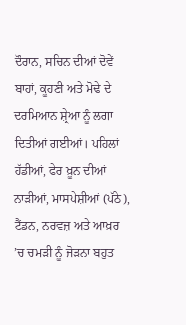ਦੌਰਾਨ, ਸਚਿਨ ਦੀਆਂ ਦੋਵੇਂ ਬਾਹਾਂ, ਕੂਹਣੀ ਅਤੇ ਮੋਢੇ ਦੇ ਦਰਮਿਆਨ ਸ਼੍ਰੇਆ ਨੂੰ ਲਗਾ ਦਿਤੀਆਂ ਗਈਆਂ। ਪਹਿਲਾਂ ਹੱਡੀਆਂ, ਫੇਰ ਖ਼ੂਨ ਦੀਆਂ ਨਾੜੀਆਂ, ਮਾਸਪੇਸ਼ੀਆਂ (ਪੱਠੇ), ਟੈਂਡਨ, ਨਰਵਜ਼ ਅਤੇ ਆਖ਼ਰ ’ਚ ਚਮੜੀ ਨੂੰ ਜੋੜਨਾ ਬਹੁਤ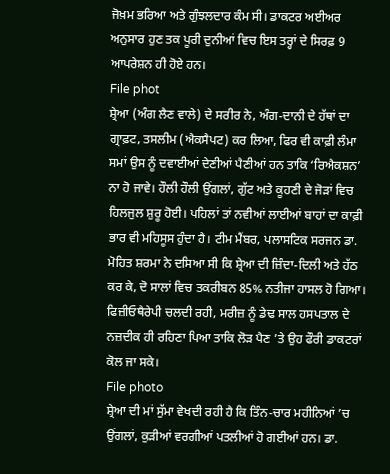ਜੋਖ਼ਮ ਭਰਿਆ ਅਤੇ ਗੁੰਝਲਦਾਰ ਕੰਮ ਸੀ। ਡਾਕਟਰ ਅਈਅਰ ਅਨੁਸਾਰ ਹੁਣ ਤਕ ਪੂਰੀ ਦੁਨੀਆਂ ਵਿਚ ਇਸ ਤਰ੍ਹਾਂ ਦੇ ਸਿਰਫ਼ 9 ਆਪਰੇਸ਼ਨ ਹੀ ਹੋਏ ਹਨ।
File phot
ਸ਼੍ਰੇਆ (ਅੰਗ ਲੈਣ ਵਾਲੇ) ਦੇ ਸਰੀਰ ਨੇ, ਅੰਗ-ਦਾਨੀ ਦੇ ਹੱਥਾਂ ਦਾ ਗ੍ਰਾਫ਼ਟ, ਤਸਲੀਮ (ਐਕਸੈਪਟ) ਕਰ ਲਿਆ, ਫਿਰ ਵੀ ਕਾਫ਼ੀ ਲੰਮਾ ਸਮਾਂ ਉਸ ਨੂੰ ਦਵਾਈਆਂ ਦੇਣੀਆਂ ਪੈਣੀਆਂ ਹਨ ਤਾਕਿ ‘ਰਿਐਕਸ਼ਨ’ ਨਾ ਹੋ ਜਾਵੇ। ਹੌਲੀ ਹੌਲੀ ਉਂਗਲਾਂ, ਗੁੱਟ ਅਤੇ ਕੂਹਣੀ ਦੇ ਜੋੜਾਂ ਵਿਚ ਹਿਲਜੁਲ ਸ਼ੁਰੂ ਹੋਈ। ਪਹਿਲਾਂ ਤਾਂ ਨਵੀਆਂ ਲਾਈਆਂ ਬਾਹਾਂ ਦਾ ਕਾਫ਼ੀ ਭਾਰ ਵੀ ਮਹਿਸੂਸ ਹੁੰਦਾ ਹੈ। ਟੀਮ ਮੈਂਬਰ, ਪਲਾਸਟਿਕ ਸਰਜਨ ਡਾ. ਮੋਹਿਤ ਸ਼ਰਮਾ ਨੇ ਦਸਿਆ ਸੀ ਕਿ ਸ਼੍ਰੇਆ ਦੀ ਜ਼ਿੰਦਾ-ਦਿਲੀ ਅਤੇ ਹੱਠ ਕਰ ਕੇ, ਦੋ ਸਾਲਾਂ ਵਿਚ ਤਕਰੀਬਨ 85% ਨਤੀਜਾ ਹਾਸਲ ਹੋ ਗਿਆ। ਫਿਜ਼ੀਓਥੈਰੇਪੀ ਚਲਦੀ ਰਹੀ, ਮਰੀਜ਼ ਨੂੰ ਡੇਢ ਸਾਲ ਹਸਪਤਾਲ ਦੇ ਨਜ਼ਦੀਕ ਹੀ ਰਹਿਣਾ ਪਿਆ ਤਾਕਿ ਲੋੜ ਪੈਣ ’ਤੇ ਉਹ ਫੌਰੀ ਡਾਕਟਰਾਂ ਕੋਲ ਜਾ ਸਕੇ।
File photo
ਸ਼੍ਰੇਆ ਦੀ ਮਾਂ ਸੁੱਮਾ ਵੇਖਦੀ ਰਹੀ ਹੈ ਕਿ ਤਿੰਨ-ਚਾਰ ਮਹੀਨਿਆਂ ’ਚ ਉਂਗਲਾਂ, ਕੁੜੀਆਂ ਵਰਗੀਆਂ ਪਤਲੀਆਂ ਹੋ ਗਈਆਂ ਹਨ। ਡਾ.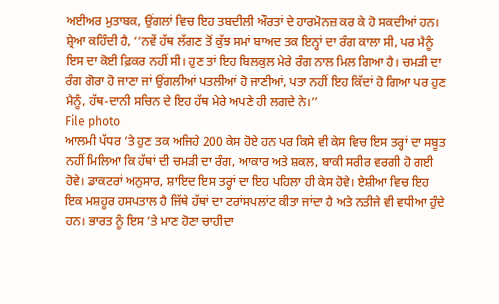ਅਈਅਰ ਮੁਤਾਬਕ, ਉਂਗਲਾਂ ਵਿਚ ਇਹ ਤਬਦੀਲੀ ਔਰਤਾਂ ਦੇ ਹਾਰਮੋਨਜ਼ ਕਰ ਕੇ ਹੋ ਸਕਦੀਆਂ ਹਨ। ਸ਼੍ਰੇਆ ਕਹਿੰਦੀ ਹੈ, ‘‘ਨਵੇਂ ਹੱਥ ਲੱਗਣ ਤੋਂ ਕੁੱਝ ਸਮਾਂ ਬਾਅਦ ਤਕ ਇਨ੍ਹਾਂ ਦਾ ਰੰਗ ਕਾਲਾ ਸੀ, ਪਰ ਮੈਨੂੰ ਇਸ ਦਾ ਕੋਈ ਫ਼ਿਕਰ ਨਹੀਂ ਸੀ। ਹੁਣ ਤਾਂ ਇਹ ਬਿਲਕੁਲ ਮੇਰੇ ਰੰਗ ਨਾਲ ਮਿਲ ਗਿਆ ਹੈ। ਚਮੜੀ ਦਾ ਰੰਗ ਗੋਰਾ ਹੋ ਜਾਣਾ ਜਾਂ ਉਂਗਲੀਆਂ ਪਤਲੀਆਂ ਹੋ ਜਾਣੀਆਂ, ਪਤਾ ਨਹੀਂ ਇਹ ਕਿੱਦਾਂ ਹੋ ਗਿਆ ਪਰ ਹੁਣ ਮੈਨੂੰ, ਹੱਥ-ਦਾਨੀ ਸਚਿਨ ਦੇ ਇਹ ਹੱਥ ਮੇਰੇ ਅਪਣੇ ਹੀ ਲਗਦੇ ਨੇ।’’
File photo
ਆਲਮੀ ਪੱਧਰ ’ਤੇ ਹੁਣ ਤਕ ਅਜਿਹੇ 200 ਕੇਸ ਹੋਏ ਹਨ ਪਰ ਕਿਸੇ ਵੀ ਕੇਸ ਵਿਚ ਇਸ ਤਰ੍ਹਾਂ ਦਾ ਸਬੂਤ ਨਹੀਂ ਮਿਲਿਆ ਕਿ ਹੱਥਾਂ ਦੀ ਚਮੜੀ ਦਾ ਰੰਗ, ਆਕਾਰ ਅਤੇ ਸ਼ਕਲ, ਬਾਕੀ ਸਰੀਰ ਵਰਗੀ ਹੋ ਗਈ ਹੋਵੇ। ਡਾਕਟਰਾਂ ਅਨੁਸਾਰ, ਸ਼ਾਇਦ ਇਸ ਤਰ੍ਹਾਂ ਦਾ ਇਹ ਪਹਿਲਾ ਹੀ ਕੇਸ ਹੋਵੇ। ਏਸ਼ੀਆ ਵਿਚ ਇਹ ਇਕ ਮਸ਼ਹੂਰ ਹਸਪਤਾਲ ਹੈ ਜਿੱਥੇ ਹੱਥਾਂ ਦਾ ਟਰਾਂਸਪਲਾਂਟ ਕੀਤਾ ਜਾਂਦਾ ਹੈ ਅਤੇ ਨਤੀਜੇ ਵੀ ਵਧੀਆ ਹੁੰਦੇ ਹਨ। ਭਾਰਤ ਨੂੰ ਇਸ ’ਤੇ ਮਾਣ ਹੋਣਾ ਚਾਹੀਦਾ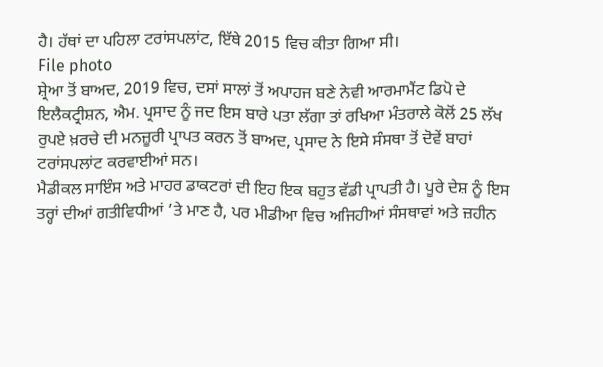ਹੈ। ਹੱਥਾਂ ਦਾ ਪਹਿਲਾ ਟਰਾਂਸਪਲਾਂਟ, ਇੱਥੇ 2015 ਵਿਚ ਕੀਤਾ ਗਿਆ ਸੀ।
File photo
ਸ਼੍ਰੇਆ ਤੋਂ ਬਾਅਦ, 2019 ਵਿਚ, ਦਸਾਂ ਸਾਲਾਂ ਤੋਂ ਅਪਾਹਜ ਬਣੇ ਨੇਵੀ ਆਰਮਾਮੈਂਟ ਡਿਪੋ ਦੇ ਇਲੈਕਟ੍ਰੀਸ਼ਨ, ਐਮ. ਪ੍ਰਸਾਦ ਨੂੰ ਜਦ ਇਸ ਬਾਰੇ ਪਤਾ ਲੱਗਾ ਤਾਂ ਰਖਿਆ ਮੰਤਰਾਲੇ ਕੋਲੋਂ 25 ਲੱਖ ਰੁਪਏ ਖ਼ਰਚੇ ਦੀ ਮਨਜ਼ੂਰੀ ਪ੍ਰਾਪਤ ਕਰਨ ਤੋਂ ਬਾਅਦ, ਪ੍ਰਸਾਦ ਨੇ ਇਸੇ ਸੰਸਥਾ ਤੋਂ ਦੋਵੇਂ ਬਾਹਾਂ ਟਰਾਂਸਪਲਾਂਟ ਕਰਵਾਈਆਂ ਸਨ।
ਮੈਡੀਕਲ ਸਾਇੰਸ ਅਤੇ ਮਾਹਰ ਡਾਕਟਰਾਂ ਦੀ ਇਹ ਇਕ ਬਹੁਤ ਵੱਡੀ ਪ੍ਰਾਪਤੀ ਹੈ। ਪੂਰੇ ਦੇਸ਼ ਨੂੰ ਇਸ ਤਰ੍ਹਾਂ ਦੀਆਂ ਗਤੀਵਿਧੀਆਂ ’ਤੇ ਮਾਣ ਹੈ, ਪਰ ਮੀਡੀਆ ਵਿਚ ਅਜਿਹੀਆਂ ਸੰਸਥਾਵਾਂ ਅਤੇ ਜ਼ਹੀਨ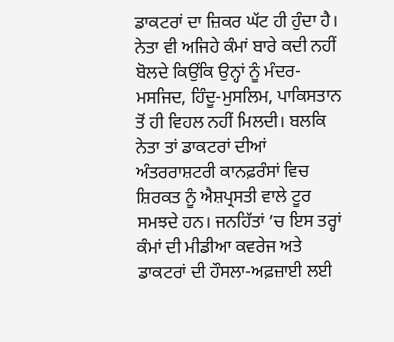ਡਾਕਟਰਾਂ ਦਾ ਜ਼ਿਕਰ ਘੱਟ ਹੀ ਹੁੰਦਾ ਹੈ। ਨੇਤਾ ਵੀ ਅਜਿਹੇ ਕੰਮਾਂ ਬਾਰੇ ਕਦੀ ਨਹੀਂ ਬੋਲਦੇ ਕਿਉਂਕਿ ਉਨ੍ਹਾਂ ਨੂੰ ਮੰਦਰ-ਮਸਜਿਦ, ਹਿੰਦੂ-ਮੁਸਲਿਮ, ਪਾਕਿਸਤਾਨ ਤੋਂ ਹੀ ਵਿਹਲ ਨਹੀਂ ਮਿਲਦੀ। ਬਲਕਿ ਨੇਤਾ ਤਾਂ ਡਾਕਟਰਾਂ ਦੀਆਂ ਅੰਤਰਰਾਸ਼ਟਰੀ ਕਾਨਫ਼ਰੰਸਾਂ ਵਿਚ ਸ਼ਿਰਕਤ ਨੂੰ ਐਸ਼ਪ੍ਰਸਤੀ ਵਾਲੇ ਟੂਰ ਸਮਝਦੇ ਹਨ। ਜਨਹਿੱਤਾਂ ’ਚ ਇਸ ਤਰ੍ਹਾਂ ਕੰਮਾਂ ਦੀ ਮੀਡੀਆ ਕਵਰੇਜ ਅਤੇ ਡਾਕਟਰਾਂ ਦੀ ਹੌਸਲਾ-ਅਫ਼ਜ਼ਾਈ ਲਈ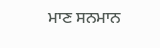ਮਾਣ ਸਨਮਾਨ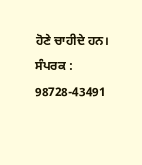ਹੋਣੇ ਚਾਹੀਦੇ ਹਨ।
ਸੰਪਰਕ : 98728-43491